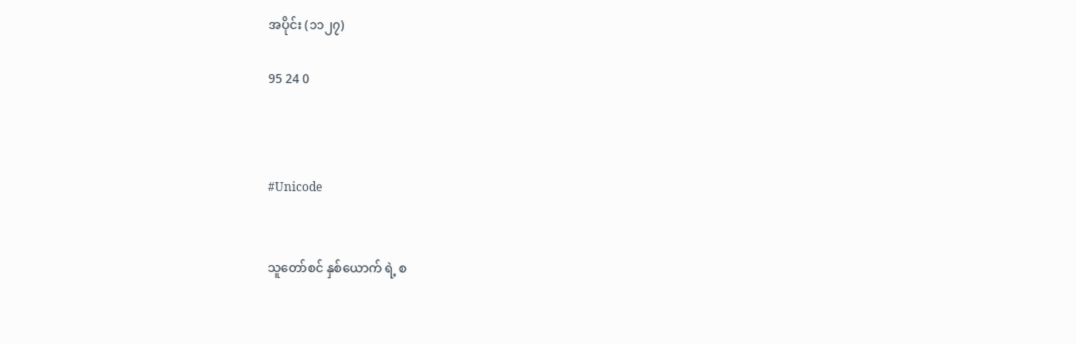အပိုင်း (၁၁၂၇)

95 24 0



#Unicode


သူတော်စင် နှစ်ယောက် ရဲ့ စ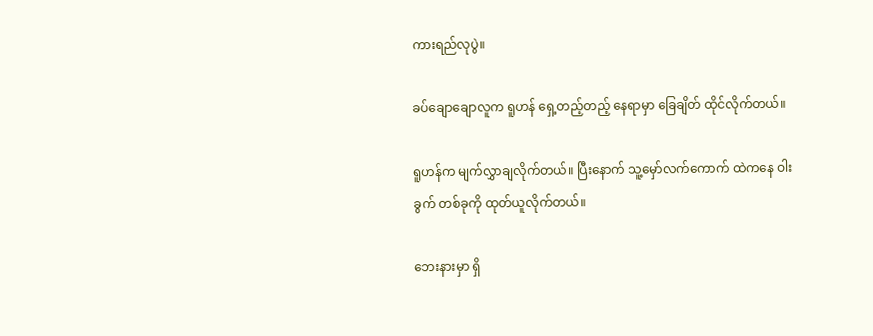ကားရည်လုပွဲ။

ခပ်ချောချောလူက ရူဟန် ရှေ့တည့်တည့် နေရာမှာ ခြေချိတ် ထိုင်လိုက်တယ်။

ရူဟန်က မျက်လွှာချလိုက်တယ်။ ပြီးနောက် သူ့မှော်လက်ကောက် ထဲကနေ ဝါးခွက် တစ်ခုကို ထုတ်ယူလိုက်တယ်။

ဘေးနားမှာ ရှိ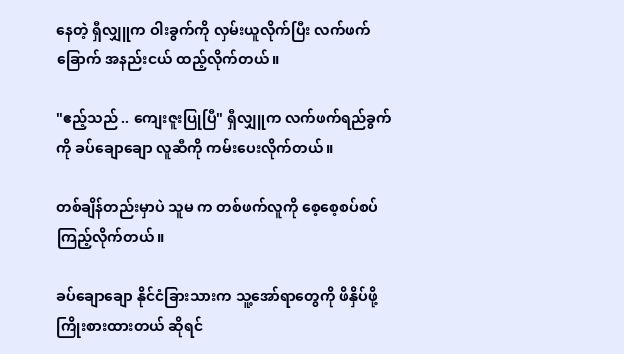နေတဲ့ ရှီလျှူက ဝါးခွက်ကို လှမ်းယူလိုက်ပြီး လက်ဖက်ခြောက် အနည်းငယ် ထည့်လိုက်တယ်။

"ဧည့်သည် .. ကျေးဇူးပြုပြီ" ရှီလျှူက လက်ဖက်ရည်ခွက်ကို ခပ်ချောချော လူဆီကို ကမ်းပေးလိုက်တယ်။

တစ်ချိန်တည်းမှာပဲ သူမ က တစ်ဖက်လူကို စေ့စေ့စပ်စပ် ကြည့်လိုက်တယ်။

ခပ်ချောချော နိုင်ငံခြားသားက သူ့အော်ရာတွေကို ဖိနှိပ်ဖို့ ကြိုးစားထားတယ် ဆိုရင်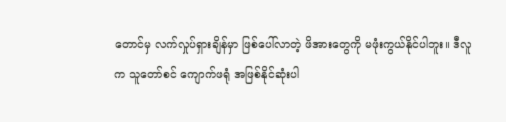တောင်မှ လက်လှုပ်ရှားချိန်မှာ ဖြစ်ပေါ်လာတဲ့ ဖိအားတွေကို မဖုံးကွယ်နိုင်ပါဘူး။ ဒီလူက သူတော်စင် ကျောက်ဖရုံ အဖြစ်နိုင်ဆုံးပါ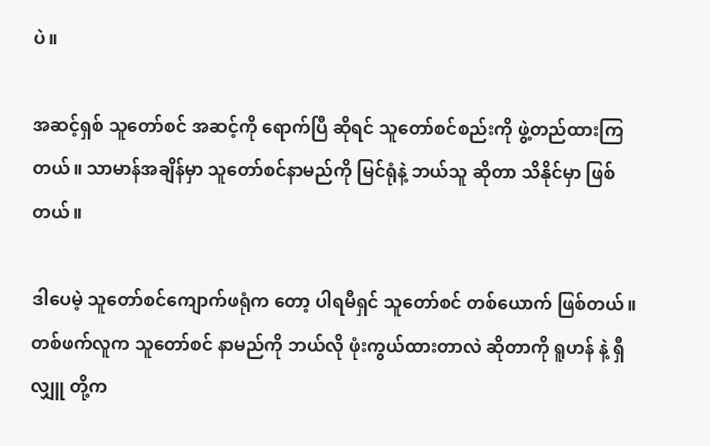ပဲ။

အဆင့်ရှစ် သူတော်စင် အဆင့်ကို ရောက်ပြီ ဆိုရင် သူတော်စင်စည်းကို ဖွဲ့တည်ထားကြတယ်။ သာမာန်အချိန်မှာ သူတော်စင်နာမည်ကို မြင်ရုံနဲ့ ဘယ်သူ ဆိုတာ သိနိုင်မှာ ဖြစ်တယ်။

ဒါပေမဲ့ သူတော်စင်ကျောက်ဖရုံက တော့ ပါရမီရှင် သူတော်စင် တစ်ယောက် ဖြစ်တယ်။ တစ်ဖက်လူက သူတော်စင် နာမည်ကို ဘယ်လို ဖုံးကွယ်ထားတာလဲ ဆိုတာကို ရူဟန် နဲ့ ရှီလျှူ တို့က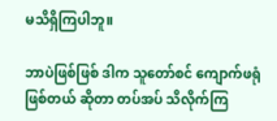မသိရှိကြပါဘူ။

ဘာပဲဖြစ်ဖြစ် ဒါက သူတော်စင် ကျောက်ဖရုံ ဖြစ်တယ် ဆိုတာ တပ်အပ် သိလိုက်ကြ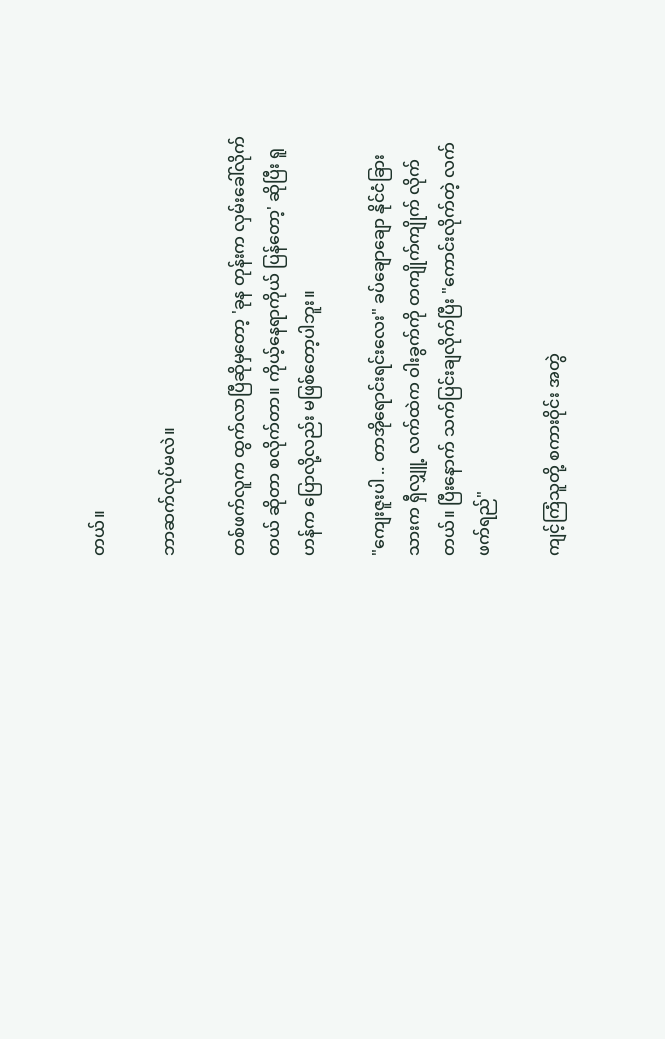တယ်။

ဘာဆက်လုပ်မလဲ။

တစ်ဖက်လူက ထွက်လာပြီဆိုမှတော့ 'ခုန တုန်းက လှမ်းခေါ်လိုက်တယ် ဆိုတာ စလိုက်တာ။ ကိုယ့်နေရာကိုယ် ပြန်တော့' ဆိုပြီး ရူဟန်က ပြောလို့လည်း မဖြစ်တော့ပါဘူး။

"ကျေးဇူးပါ .. တာအိုရောင်းရင်းလေး" ခပ်ချောချော နိုင်ငံခြားသားက ရှီလျှူ့ လက်ထဲက ဝါးခွက်ကို တကျိုက်ကျိုက် လိုက်တယ်။ ပြီးနောက် သက်ပြင်းချလိုက်ပြီး "ကောင်းလိုက်တဲ့ လက်ဖက်ရည်"

ကျင့်ကြံသူတို့ စကားဝိုင်း အတွဲ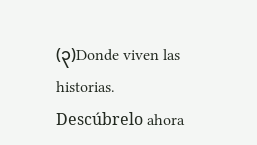(၃)Donde viven las historias. Descúbrelo ahora